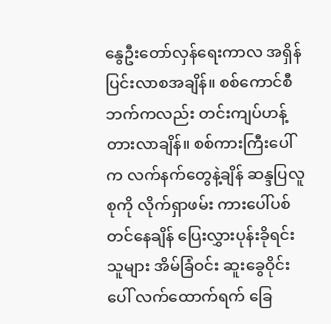နွေဦးတော်လှန်ရေးကာလ အရှိန်ပြင်းလာစအချိန်။ စစ်ကောင်စီဘက်ကလည်း တင်းကျပ်ဟန့်တားလာချိန်။ စစ်ကားကြီးပေါ်က လက်နက်တွေနဲ့ချိန် ဆန္ဒပြလူစုကို လိုက်ရှာဖမ်း ကားပေါ်ပစ်တင်နေချိန် ပြေးလွှားပုန်းခိုရင်းသူများ အိမ်ခြံဝင်း ဆူးခွေဝိုင်းပေါ် လက်ထောက်ရက် ခြေ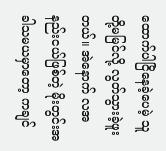ထောက်ပါငြိနေခဲ့ပေမဲ့ သူတို့မမြင်လို့ လွတ်သွားခဲ့ဖူးတယ်။ အဲနောက် လအနည်းငယ်ဖြစ်တဲ့ မိုးတွင်းအခါသမယမှာတော့ ကချင်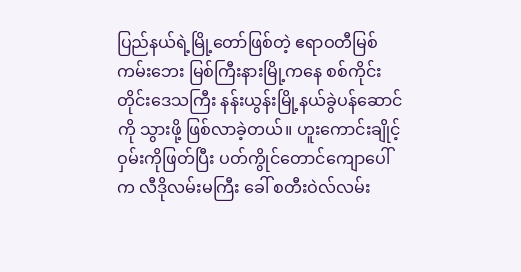ပြည်နယ်ရဲ့မြို့တော်ဖြစ်တဲ့ ဧရာဝတီမြစ်ကမ်းဘေး မြစ်ကြီးနားမြို့ကနေ စစ်ကိုင်းတိုင်းဒေသကြီး နန်းယွန်းမြို့နယ်ခွဲပန်ဆောင်ကို သွားဖို့ ဖြစ်လာခဲ့တယ်။ ဟူးကောင်းချိုင့်ဝှမ်းကိုဖြတ်ပြီး ပတ်ကွိုင်တောင်ကျောပေါ်က လီဒိုလမ်းမကြီး ခေါ် စတီးဝဲလ်လမ်း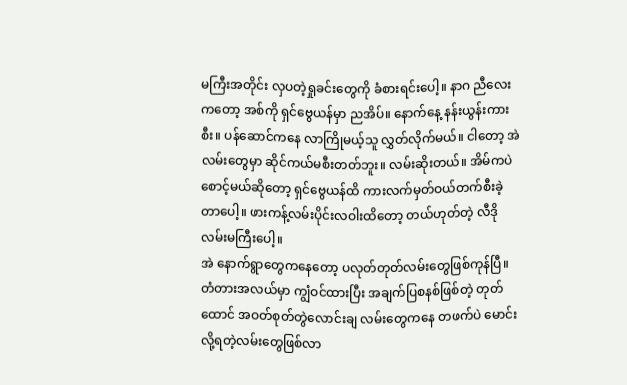မကြီးအတိုင်း လှပတဲ့ရှုခင်းတွေကို ခံစားရင်းပေါ့။ နာဂ ညီလေးကတော့ အစ်ကို ရှင်ဗွေယန်မှာ ညအိပ်။ နောက်နေ့ နန်းယွန်းကားစီး။ ပန်ဆောင်ကနေ လာကြိုမယ့်သူ လွှတ်လိုက်မယ်။ ငါတော့ အဲလမ်းတွေမှာ ဆိုင်ကယ်မစီးတတ်ဘူး။ လမ်းဆိုးတယ်။ အိမ်ကပဲ စောင့်မယ်ဆိုတော့ ရှင်ဗွေယန်ထိ ကားလက်မှတ်ဝယ်တက်စီးခဲ့တာပေါ့။ ဖားကန့်လမ်းပိုင်းလဝါးထိတော့ တယ်ဟုတ်တဲ့ လီဒိုလမ်းမကြီးပေါ့။
အဲ နောက်ရွာတွေကနေတော့ ပလုတ်တုတ်လမ်းတွေဖြစ်ကုန်ပြီ။ တံတားအလယ်မှာ ကျွံဝင်ထားပြီး အချက်ပြစနစ်ဖြစ်တဲ့ တုတ်ထောင် အဝတ်စုတ်တွဲလောင်းချ လမ်းတွေကနေ တဖက်ပဲ မောင်းလို့ရတဲ့လမ်းတွေဖြစ်လာ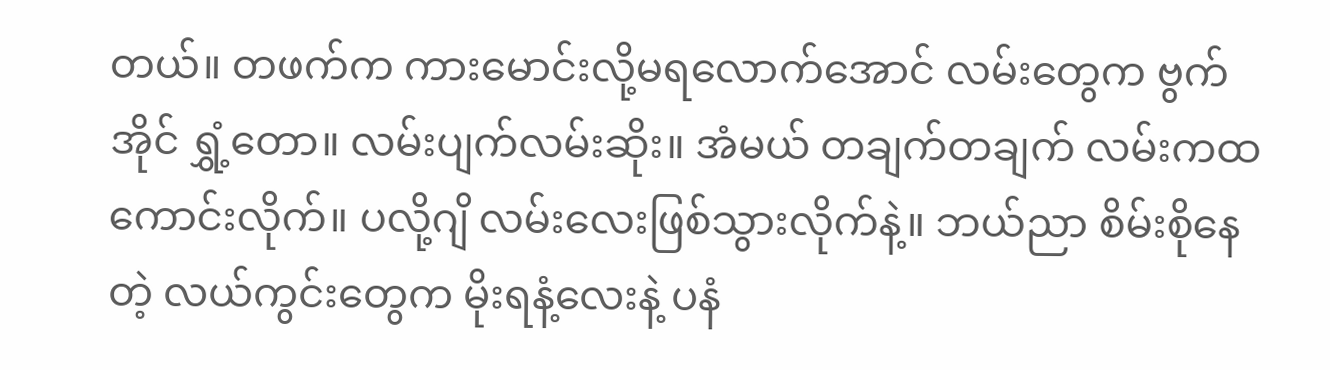တယ်။ တဖက်က ကားမောင်းလို့မရလောက်အောင် လမ်းတွေက ဗွက်အိုင် ရွှံ့တော။ လမ်းပျက်လမ်းဆိုး။ အံမယ် တချက်တချက် လမ်းကထ ကောင်းလိုက်။ ပလို့ဂျိ လမ်းလေးဖြစ်သွားလိုက်နဲ့။ ဘယ်ညာ စိမ်းစိုနေတဲ့ လယ်ကွင်းတွေက မိုးရနံ့လေးနဲ့ ပနံ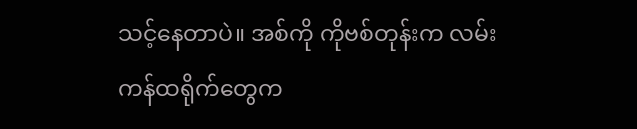သင့်နေတာပဲ။ အစ်ကို ကိုဗစ်တုန်းက လမ်းကန်ထရိုက်တွေက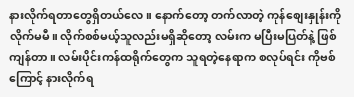နားလိုက်ရတာတွေရှိတယ်လေ။ နောက်တော့ တက်လာတဲ့ ကုန်စျေးနှုန်းကိုလိုက်မမီ။ လိုက်စစ်မယ့်သူလည်းမရှိဆိုတော့ လမ်းက မပြီးမပြတ်နဲ့ ဖြစ်ကျန်တာ။ လမ်းပိုင်းကန်ထရိုက်တွေက သူရတဲ့နေရာက စလုပ်ရင်း ကိုဗစ်ကြောင့် နားလိုက်ရ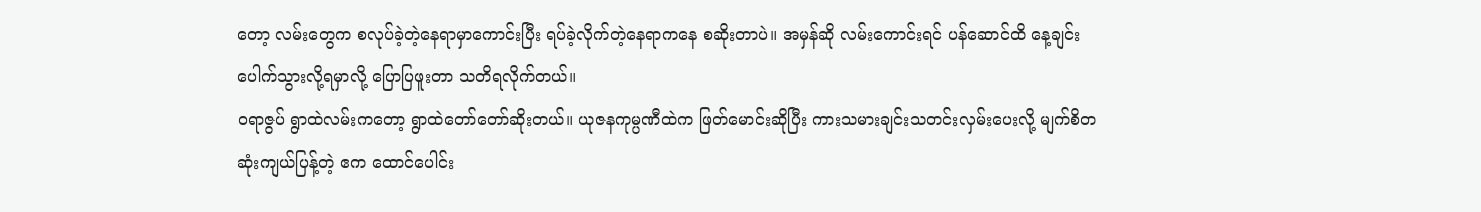တော့ လမ်းတွေက စလုပ်ခဲ့တဲ့နေရာမှာကောင်းပြီး ရပ်ခဲ့လိုက်တဲ့နေရာကနေ စဆိုးတာပဲ။ အမှန်ဆို လမ်းကောင်းရင် ပန်ဆောင်ထိ နေ့ချင်းပေါက်သွားလို့ရမှာလို့ ပြောပြဖူးတာ သတိရလိုက်တယ်။
ဝရာဇွပ် ရွာထဲလမ်းကတော့ ရွာထဲတော်တော်ဆိုးတယ်။ ယုဇနကုမ္ပဏီထဲက ဖြတ်မောင်းဆိုပြီး ကားသမားချင်းသတင်းလှမ်းပေးလို့ မျက်စိတဆုံးကျယ်ပြန့်တဲ့ ဧက ထောင်ပေါင်း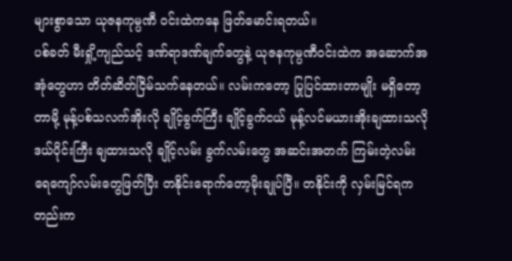များစွာသော ယုဇနကုမ္ပဏီ ဝင်းထဲကနေ ဖြတ်မောင်းရတယ်။
ပစ်ခတ် မီးရှို့ကျည်သင့် ဒဏ်ရာဒဏ်ချက်တွေနဲ့ ယုဇနကုမ္ပဏီဝင်းထဲက အဆောက်အအုံတွေဟာ တိတ်ဆိတ်ငြိမ်သက်နေတယ်။ လမ်းကတော့ ပြုပြင်ထားတာမျိုး မရှိတော့တာမို့ မုန့်ပစ်သလက်အိုးလို ချိုင့်ခွက်ကြီး ချိုင့်ခွက်ငယ် မုန့်လင်မယားအိုးချထားသလို ဒယ်ပိုင်းကြီး ချထားသလို ချိုင့်လမ်း ခွက်လမ်းတွေ အဆင်းအတက် ကြမ်းတဲ့လမ်း ရေကျော်လမ်းတွေဖြတ်ပြီး တနိုင်းရောက်တော့မိုးချုပ်ပြီ။ တနိုင်းကို လှမ်းမြင်ရကတည်းက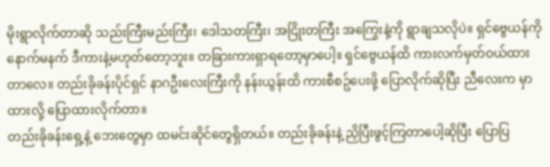မိုးရွာလိုက်တာဆို သည်းကြီးမည်းကြီး၊ ဒေါသတကြီး၊ အငြိုးတကြီး အကြွေးနဲ့ကို ရွာချသလိုပဲ။ ရှင်ဗွေယန်ကို နောက်မနက် ဒီကားနဲ့မဟုတ်တော့ဘူး။ တခြားကားရှာရတော့မှာပေါ့။ ရှင်ဗွေယန်ထိ ကားလက်မှတ်ဝယ်ထားတာလေ။ တည်းခိုခန်းပိုင်ရှင် နာဂဦးလေးကြီးကို နန်းယွန်းထိ ကားစီစဥ်ပေးဖို့ ပြောလိုက်ဆိုပြီး ညီလေးက မှာထားလို့ ပြောထားလိုက်တာ။
တည်းခိုခန်းရှေ့နဲ့ ဘေးတွေမှာ ထမင်းဆိုင်တွေရှိတယ်။ တည်းခိုခန်းနဲ့ ညှိပြီးဖွင့်ကြတာပေါ့ဆိုပြီး ပြောပြ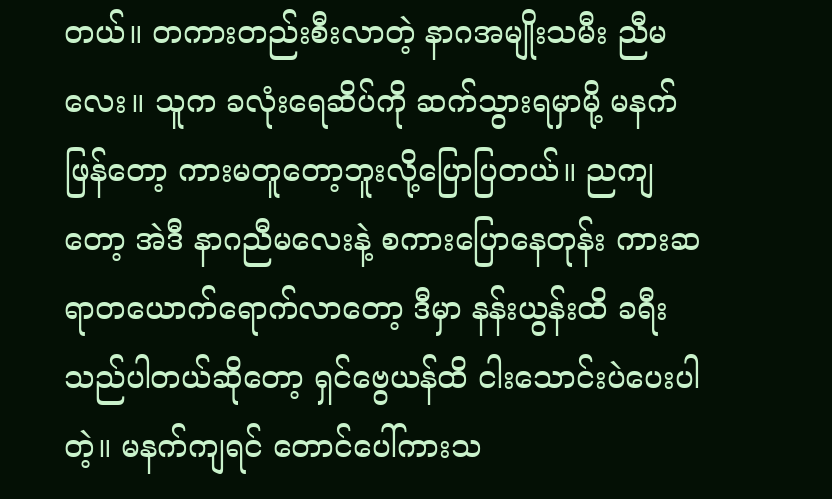တယ်။ တကားတည်းစီးလာတဲ့ နာဂအမျိုးသမီး ညီမလေး။ သူက ခလုံးရေဆိပ်ကို ဆက်သွားရမှာမို့ မနက်ဖြန်တော့ ကားမတူတော့ဘူးလို့ပြောပြတယ်။ ညကျတော့ အဲဒီ နာဂညီမလေးနဲ့ စကားပြောနေတုန်း ကားဆရာတယောက်ရောက်လာတော့ ဒီမှာ နန်းယွန်းထိ ခရီးသည်ပါတယ်ဆိုတော့ ရှင်ဗွေယန်ထိ ငါးသောင်းပဲပေးပါတဲ့။ မနက်ကျရင် တောင်ပေါ်ကားသ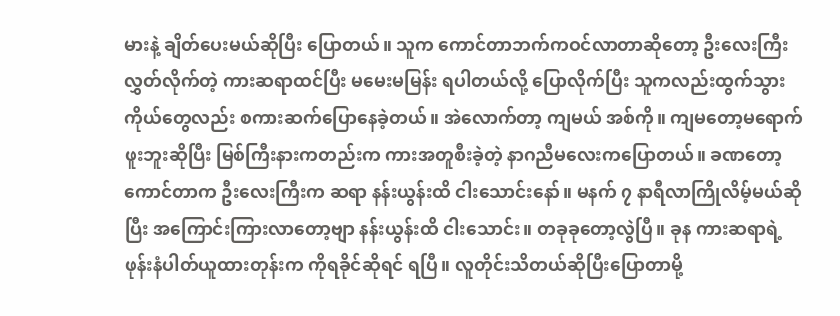မားနဲ့ ချိတ်ပေးမယ်ဆိုပြီး ပြောတယ်။ သူက ကောင်တာဘက်ကဝင်လာတာဆိုတော့ ဦးလေးကြီးလွှတ်လိုက်တဲ့ ကားဆရာထင်ပြီး မမေးမမြန်း ရပါတယ်လို့ ပြောလိုက်ပြီး သူကလည်းထွက်သွား ကိုယ်တွေလည်း စကားဆက်ပြောနေခဲ့တယ်။ အဲလောက်တာ့ ကျမယ် အစ်ကို။ ကျမတော့မရောက်ဖူးဘူးဆိုပြီး မြစ်ကြီးနားကတည်းက ကားအတူစီးခဲ့တဲ့ နာဂညီမလေးကပြောတယ်။ ခဏတော့ ကောင်တာက ဦးလေးကြီးက ဆရာ နန်းယွန်းထိ ငါးသောင်းနော်။ မနက် ၇ နာရီလာကြိုလိမ့်မယ်ဆိုပြီး အကြောင်းကြားလာတော့ဗျာ နန်းယွန်းထိ ငါးသောင်း။ တခုခုတော့လွဲပြီ။ ခုန ကားဆရာရဲ့ ဖုန်းနံပါတ်ယူထားတုန်းက ကိုရခိုင်ဆိုရင် ရပြီ။ လူတိုင်းသိတယ်ဆိုပြီးပြောတာမို့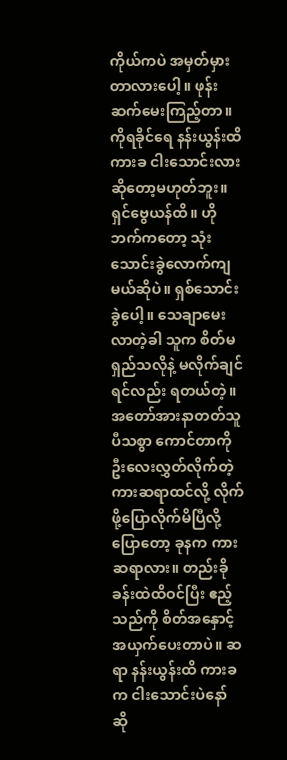ကိုယ်ကပဲ အမှတ်မှားတာလားပေါ့။ ဖုန်းဆက်မေးကြည့်တာ။ ကိုရခိုင်ရေ နန်းယွန်းထိ ကားခ ငါးသောင်းလားဆိုတော့မဟုတ်ဘူး။ ရှင်ဗွေယန်ထိ။ ဟိုဘက်ကတော့ သုံးသောင်းခွဲလောက်ကျမယ်ဆိုပဲ။ ရှစ်သောင်းခွဲပေါ့။ သေချာမေးလာတဲ့ခါ သူက စိတ်မရှည်သလိုနဲ့ မလိုက်ချင်ရင်လည်း ရတယ်တဲ့။ အတော်အားနာတတ်သူပီသစွာ ကောင်တာကို ဦးလေးလွှတ်လိုက်တဲ့ ကားဆရာထင်လို့ လိုက်ဖို့ပြောလိုက်မိပြီလို့ပြောတော့ ခုနက ကားဆရာလား။ တည်းခိုခန်းထဲထိဝင်ပြီး ဧည့်သည်ကို စိတ်အနှောင့်အယှက်ပေးတာပဲ။ ဆရာ နန်းယွန်းထိ ကားခက ငါးသောင်းပဲနော် ဆို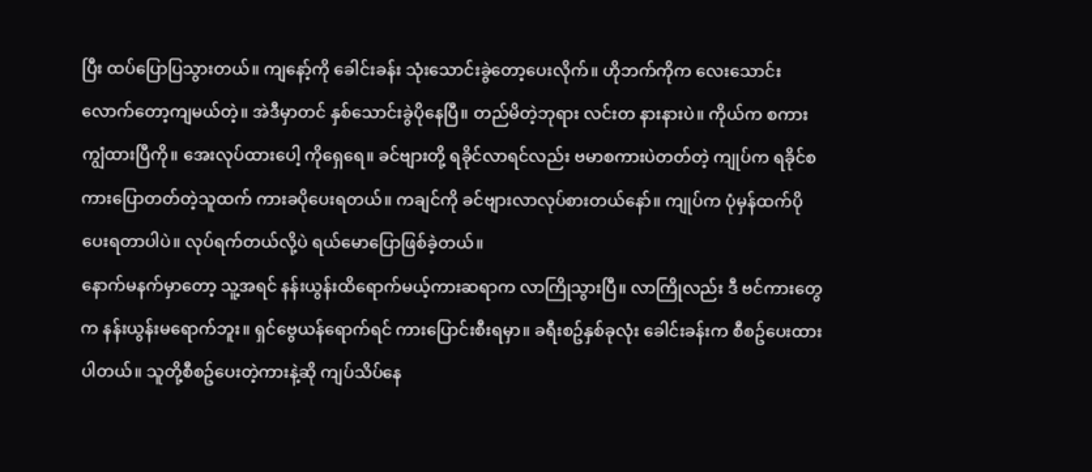ပြီး ထပ်ပြောပြသွားတယ်။ ကျနော့်ကို ခေါင်းခန်း သုံးသောင်းခွဲတော့ပေးလိုက်။ ဟိုဘက်ကိုက လေးသောင်းလောက်တော့ကျမယ်တဲ့။ အဲဒီမှာတင် နှစ်သောင်းခွဲပိုနေပြီ။ တည်မိတဲ့ဘုရား လင်းတ နားနားပဲ။ ကိုယ်က စကားကျွံထားပြီကို။ အေးလုပ်ထားပေါ့ ကိုရှေရေ။ ခင်ဗျားတို့ ရခိုင်လာရင်လည်း ဗမာစကားပဲတတ်တဲ့ ကျုပ်က ရခိုင်စကားပြောတတ်တဲ့သူထက် ကားခပိုပေးရတယ်။ ကချင်ကို ခင်ဗျားလာလုပ်စားတယ်နော်။ ကျုပ်က ပုံမှန်ထက်ပိုပေးရတာပါပဲ။ လုပ်ရက်တယ်လို့ပဲ ရယ်မောပြောဖြစ်ခဲ့တယ်။
နောက်မနက်မှာတော့ သူ့အရင် နန်းယွန်းထိရောက်မယ့်ကားဆရာက လာကြိုသွားပြီ။ လာကြိုလည်း ဒီ ဗင်ကားတွေက နန်းယွန်းမရောက်ဘူး။ ရှင်ဗွေယန်ရောက်ရင် ကားပြောင်းစီးရမှာ။ ခရီးစဥ်နှစ်ခုလုံး ခေါင်းခန်းက စီစဥ်ပေးထားပါတယ်။ သူတို့စီစဥ်ပေးတဲ့ကားနဲ့ဆို ကျပ်သိပ်နေ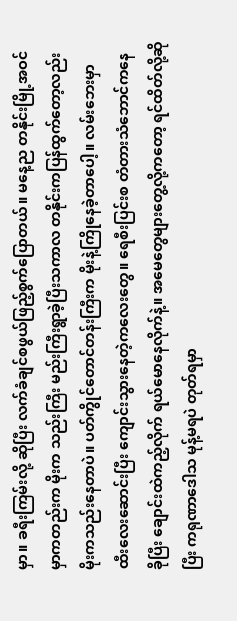မှာ။ ခရီးကြမ်းလို့ ဆိုပြီး လက်ခံချင်စဖွယ်ဖြည့်စွက်ပြောတယ်။ မနေ့ည တနိုင်းမြို့အဝင်မှာကတည်းက မိုးက သည်းကြီး မည်းကြီးရွာခဲ့ပြီးသကာလ တနိုင်းကပြန်ထွက်တော့လည်း မိုးကသည်းနေတာပဲ။ ပတ်ကွိုင်တောင်တန်းကြီးက မိုးနဲ့ကြိုနေခဲ့တာပေါ့။ လမ်းဘေးမှာ ထီးလေးဆောင်းပြီး ကျောင်းသွားနေတဲ့ကလေးတွေ။ ရေစီးပြင်းစ တံတားသံဘောင်ကနေ ခိုပြီး ချောင်းထဲကည့်လိုက် ရယ်မောနေလိုက်နဲ့။ အမေတွေများတွေ့လို့ကတော့ ရင်ထိတ်လို့ဆိုပြီး ကရုဏာဒေါသ မုန့်မရပဲ တုတ်ရမှာ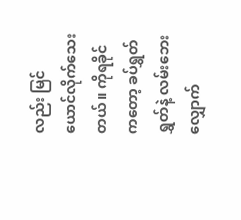လည်း မြင်ယောင်လိုက်သေးတယ်။ ကိုရခိုင်ကတော့ ခပ်ရွှတ်ရွှတ်နဲ့ လမ်းဘေး လျှောက်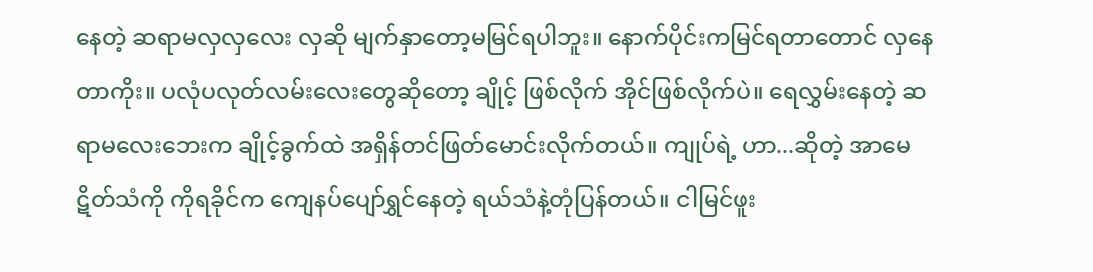နေတဲ့ ဆရာမလှလှလေး လှဆို မျက်နှာတော့မမြင်ရပါဘူး။ နောက်ပိုင်းကမြင်ရတာတောင် လှနေတာကိုး။ ပလုံပလုတ်လမ်းလေးတွေဆိုတော့ ချိုင့် ဖြစ်လိုက် အိုင်ဖြစ်လိုက်ပဲ။ ရေလွှမ်းနေတဲ့ ဆရာမလေးဘေးက ချိုင့်ခွက်ထဲ အရှိန်တင်ဖြတ်မောင်းလိုက်တယ်။ ကျုပ်ရဲ့ ဟာ...ဆိုတဲ့ အာမေဋိတ်သံကို ကိုရခိုင်က ကျေနပ်ပျော်ရွှင်နေတဲ့ ရယ်သံနဲ့တုံပြန်တယ်။ ငါမြင်ဖူး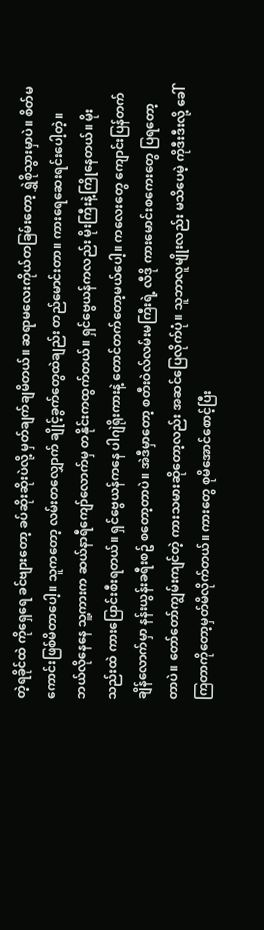တဲ့ရခိုင်ထဲ ကိုရှေရေ ခင်ဗျားတော့ ခပ်ဆိုးဆိုးပဲလို့ မှတ်ချက်ချမိတယ်။ ဆရာမလေးကိုယ်တခြမ်းတော့ ရွှဲစိုသွားမှာပဲ။ စိတ်မကောင်းဖြစ်မိတာပေါ့။ သူကတော့ လမ်းတလျှောက် ချိုင့်ခွက်တွေထဲချည်း တည်မောင်းတာ။ ကားရေဆေးရင်းပေါ့တဲ့။
ဘယ်လိုနေနေ သူ့ကားက ဆယ်နာရီကျော်လောက်မှ တနိုင်းကထွက်တယ်။ ရှင်ဗွေယန်ကလည်း မိုးကြီးနဲ့ကြိုနေတယ်။ မိုးသည်းထဲ ကားပြောင်းစီးရတယ်။ ရှင်ဗွေယန်ကနေ ပါဂျဲရိုးကားနဲ့ တောင်တက်တော့မယ်ပေါ့။ ကလေးတွေ ကျောင်းပြန်တက်ချိန်လောက်မှာ နန်းယွန်းခရီးစဥ် စတော့တာပဲ။ အဲဒီမှာတော့ စတီးဝဲလ်လမ်းမကြီးရဲ့ လီဒို ကားမောင်းစကေးတွေ ပြရတော့တာပဲ။ တော်တော်ကျွမ်းကျင်တဲ့ ကားသမားဆိုတော့လည်း အဆင်ပြေလိုက်ပုံ။ သူဘာလူမျိုးလည်း မသိပေမဲ့ ကိုဒီးဒီးလို့ ခေါ်ကြတာကိုတော့မှတ်မိလိုက်တယ်။ ကားတွေ စုမိအောင်စောင့်ပြီး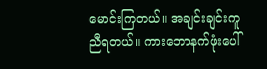မောင်းကြတယ်။ အချင်းချင်းကူညီရတယ်။ ကားဘောနက်ဖုံးပေါ်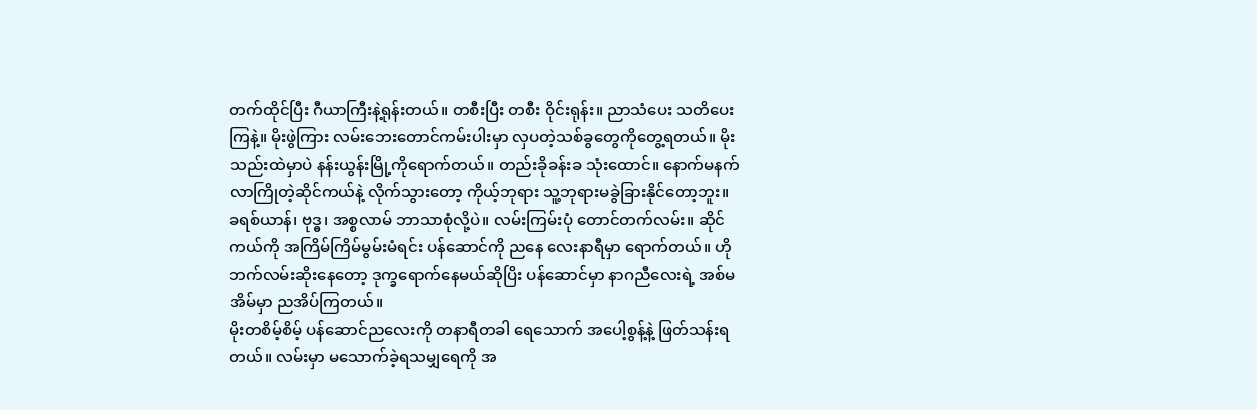တက်ထိုင်ပြီး ဂီယာကြီးနဲ့ရုန်းတယ်။ တစီးပြီး တစီး ဝိုင်းရုန်း။ ညာသံပေး သတိပေးကြနဲ့။ မိုးဖွဲကြား လမ်းဘေးတောင်ကမ်းပါးမှာ လှပတဲ့သစ်ခွတွေကိုတွေ့ရတယ်။ မိုးသည်းထဲမှာပဲ နန်းယွန်းမြို့ကိုရောက်တယ်။ တည်းခိုခန်းခ သုံးထောင်။ နောက်မနက်လာကြိုတဲ့ဆိုင်ကယ်နဲ့ လိုက်သွားတော့ ကိုယ့်ဘုရား သူ့ဘုရားမခွဲခြားနိုင်တော့ဘူး။ ခရစ်ယာန်၊ ဗုဒ္ဓ၊ အစ္စလာမ် ဘာသာစုံလို့ပဲ။ လမ်းကြမ်းပုံ တောင်တက်လမ်း။ ဆိုင်ကယ်ကို အကြိမ်ကြိမ်မွမ်းမံရင်း ပန်ဆောင်ကို ညနေ လေးနာရီမှာ ရောက်တယ်။ ဟိုဘက်လမ်းဆိုးနေတော့ ဒုက္ခရောက်နေမယ်ဆိုပြိး ပန်ဆောင်မှာ နာဂညီလေးရဲ့ အစ်မအိမ်မှာ ညအိပ်ကြတယ်။
မိုးတစိမ့်စိမ့် ပန်ဆောင်ညလေးကို တနာရီတခါ ရေသောက် အပေါ့စွန့်နဲ့ ဖြတ်သန်းရတယ်။ လမ်းမှာ မသောက်ခဲ့ရသမျှရေကို အ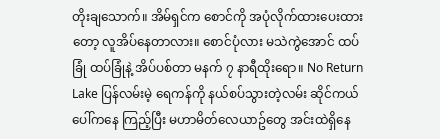တိုးချသောက်။ အိမ်ရှင်က စောင်ကို အပုံလိုက်ထားပေးထားတော့ လူအိပ်နေတာလား။ စောင်ပုံလား မသဲကွဲအောင် ထပ်ခြုံ ထပ်ခြုံနဲ့ အိပ်ပစ်တာ မနက် ၇ နာရီထိုးရော။ No Return Lake ပြန်လမ်းမဲ့ ရေကန်ကို နယ်စပ်သွားတဲ့လမ်း ဆိုင်ကယ်ပေါ်ကနေ ကြည့်ပြီး မဟာမိတ်လေယာဥ်တွေ အင်းထဲရှိနေ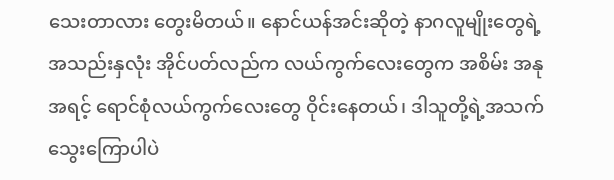သေးတာလား တွေးမိတယ်။ နောင်ယန်အင်းဆိုတဲ့ နာဂလူမျိုးတွေရဲ့ အသည်းနှလုံး အိုင်ပတ်လည်က လယ်ကွက်လေးတွေက အစိမ်း အနုအရင့် ရောင်စုံလယ်ကွက်လေးတွေ ဝိုင်းနေတယ်၊ ဒါသူတို့ရဲ့အသက်သွေးကြောပါပဲ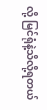လို့ မြင်ရုံနဲ့သိလို့ရတယ်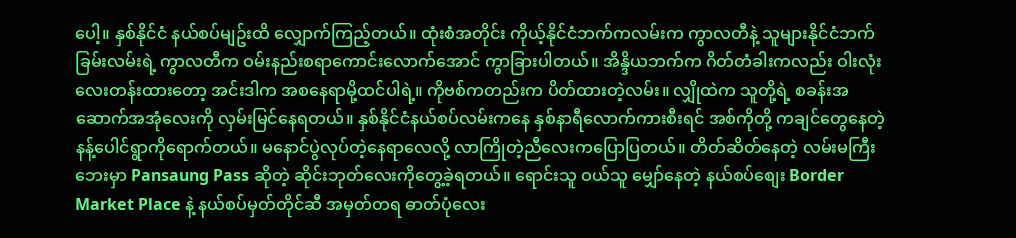ပေါ့။ နှစ်နိုင်ငံ နယ်စပ်မျဥ်းထိ လျှောက်ကြည့်တယ်။ ထုံးစံအတိုင်း ကိုယ့်နိုင်ငံဘက်ကလမ်းက ကွာလတီနဲ့ သူများနိုင်ငံဘက်ခြမ်းလမ်းရဲ့ ကွာလတီက ဝမ်းနည်းစရာကောင်းလောက်အောင် ကွာခြားပါတယ်။ အိန္ဒိယဘက်က ဂိတ်တံခါးကလည်း ဝါးလုံးလေးတန်းထားတော့ အင်းဒါက အစနေရာမို့ထင်ပါရဲ့။ ကိုဗစ်ကတည်းက ပိတ်ထားတဲ့လမ်း။ လျှိုထဲက သူတို့ရဲ့ စခန်းအဆောက်အအုံလေးကို လှမ်းမြင်နေရတယ်။ နှစ်နိုင်ငံနယ်စပ်လမ်းကနေ နှစ်နာရီလောက်ကားစီးရင် အစ်ကိုတို့ ကချင်တွေနေတဲ့ နန့်ပေါင်ရွာကိုရောက်တယ်။ မနောင်ပွဲလုပ်တဲ့နေရာလေလို့ လာကြိုတဲ့ညီလေးကပြောပြတယ်။ တိတ်ဆိတ်နေတဲ့ လမ်းမကြီး ဘေးမှာ Pansaung Pass ဆိုတဲ့ ဆိုင်းဘုတ်လေးကိုတွေ့ခဲ့ရတယ်။ ရောင်းသူ ဝယ်သူ မျှော်နေတဲ့ နယ်စပ်စျေး Border Market Place နဲ့ နယ်စပ်မှတ်တိုင်ဆီ အမှတ်တရ ဓာတ်ပုံလေး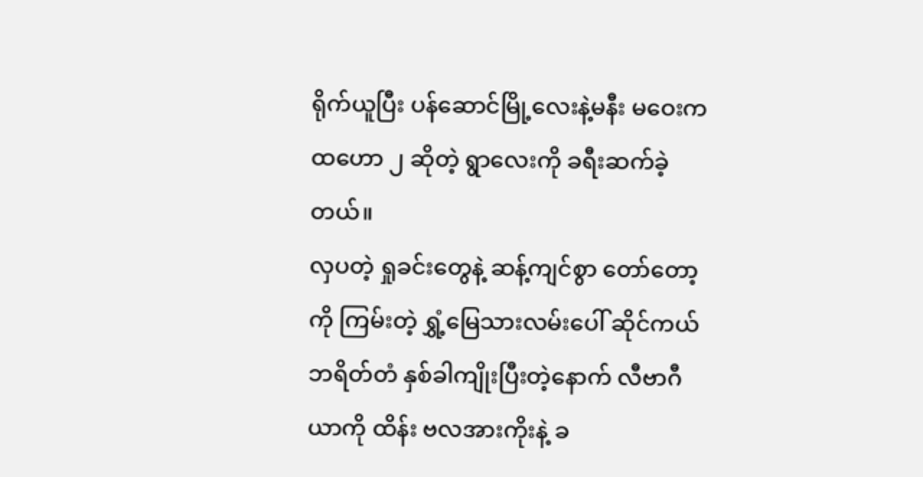ရိုက်ယူပြီး ပန်ဆောင်မြို့လေးနဲ့မနီး မဝေးက ထဟော ၂ ဆိုတဲ့ ရွာလေးကို ခရီးဆက်ခဲ့တယ်။
လှပတဲ့ ရှုခင်းတွေနဲ့ ဆန့်ကျင်စွာ တော်တော့ကို ကြမ်းတဲ့ ရွှံ့မြေသားလမ်းပေါ် ဆိုင်ကယ် ဘရိတ်တံ နှစ်ခါကျိုးပြီးတဲ့နောက် လီဗာဂီယာကို ထိန်း ဗလအားကိုးနဲ့ ခ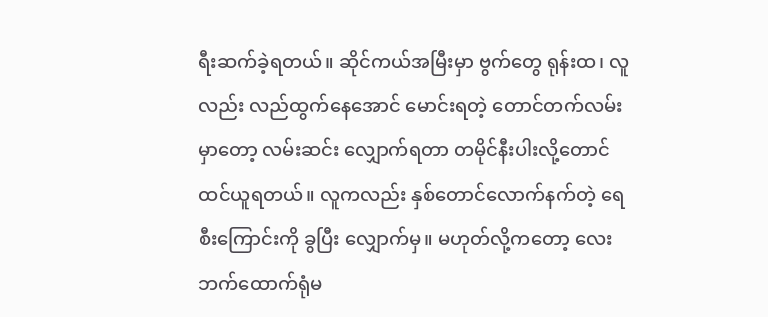ရီးဆက်ခဲ့ရတယ်။ ဆိုင်ကယ်အမြီးမှာ ဗွက်တွေ ရုန်းထ၊ လူလည်း လည်ထွက်နေအောင် မောင်းရတဲ့ တောင်တက်လမ်းမှာတော့ လမ်းဆင်း လျှောက်ရတာ တမိုင်နီးပါးလို့တောင်ထင်ယူရတယ်။ လူကလည်း နှစ်တောင်လောက်နက်တဲ့ ရေစီးကြောင်းကို ခွပြီး လျှောက်မှ။ မဟုတ်လို့ကတော့ လေးဘက်ထောက်ရုံမ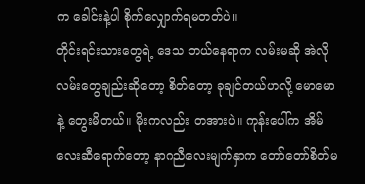က ခေါင်းနဲ့ပါ စိုက်လျှောက်ရမတတ်ပဲ။
တိုင်းရင်းသားတွေရဲ့ ဒေသ ဘယ်နေရာက လမ်းမဆို အဲလိုလမ်းတွေချည်းဆိုတော့ စိတ်တော့ ခုချင်တယ်ဟလို့ မောမောနဲ့ တွေးမိတယ်။ မိုးကလည်း တအားပဲ။ ကုန်းပေါ်က အိမ်လေးဆီရောက်တော့ နာဂညီလေးမျက်နှာက တော်တော်စိတ်မ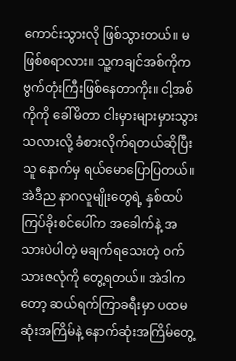ကောင်းသွားလို ဖြစ်သွားတယ်။ မဖြစ်စရာလား။ သူ့ကချင်အစ်ကိုက ဗွက်တုံးကြီးဖြစ်နေတာကိုး။ ငါ့အစ်ကိုကို ခေါ်မိတာ ငါးမှားများမှားသွားသလားလို့ ခံစားလိုက်ရတယ်ဆိုပြီးသူ နောက်မှ ရယ်မောပြောပြတယ်။ အဲဒီည နာဂလူမျိုးတွေရဲ့ နှစ်ထပ်ကြပ်ခိုးစင်ပေါ်က အခေါက်နဲ့ အသားပဲပါတဲ့ မချက်ရသေးတဲ့ ဝက်သားဇလုံကို တွေ့ရတယ်။ အဲဒါကတော့ ဆယ်ရက်ကြာခရီးမှာ ပထမဆုံးအကြိမ်နဲ့ နောက်ဆုံးအကြိမ်တွေ့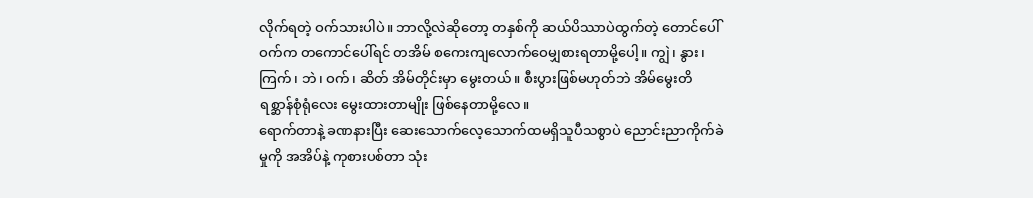လိုက်ရတဲ့ ဝက်သားပါပဲ။ ဘာလို့လဲဆိုတော့ တနှစ်ကို ဆယ်ပိဿာပဲထွက်တဲ့ တောင်ပေါ်ဝက်က တကောင်ပေါ်ရင် တအိမ် စကေးကျလောက်ဝေမျှစားရတာမို့ပေါ့။ ကျွဲ၊ နွား၊ ကြက်၊ ဘဲ၊ ဝက်၊ ဆိတ် အိမ်တိုင်းမှာ မွေးတယ်။ စီးပွားဖြစ်မဟုတ်ဘဲ အိမ်မွေးတိရစ္ဆာန်စုံရုံလေး မွေးထားတာမျိုး ဖြစ်နေတာမို့လေ။
ရောက်တာနဲ့ ခဏနားပြီး ဆေးသောက်လေ့သောက်ထမရှိသူပီသစွာပဲ ညောင်းညာကိုက်ခဲမှုကို အအိပ်နဲ့ ကုစားပစ်တာ သုံး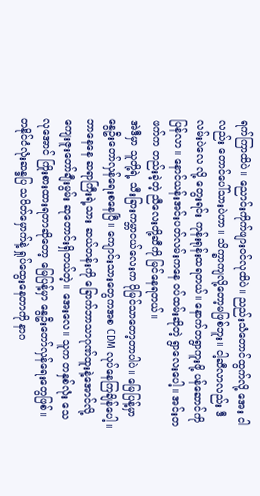ရက်ကြာထိပဲ။ ညောင်းကိုက်ဖျားဝင်လုထိပဲ။ ညည်းသံတောင်ထွက်လို့ အေး ငါလည်း တောင်ပေါ်သားပဲဟာ။ သိက္ခာကျလို့တော့မဖြစ်ဘူး။ ငါ့ဆီလာလည်း ဒီလမ်းပဲလေ လို့ တွေးရင်း ကုန်းရုန်းထရတယ်။ နောက်တရွာကူးဖို့ ပန်ဆောင်ကိုပြန်လာ။ နောင်ယန်းအင်းပတ်လမ်းကနေ ဝပ်ထမ်းဆိုတဲ့ ရွာလေးပေါ့။ အင်းတဖက်က တည်းခဲ့တဲ့ ညီလေးတို့ဆီကို မြင်နေရတယ်။
အဲဒီမှာ သူတို့ရဲ့ သီးခြားကမ္ဘာငယ်လေးက ပိုမြင်သာတော့တာပါပဲ။ မြေပြန့်မှာ နွေဦးတော်လှန်ရေးစနေပြီ။ ကျောင်းသားတွေကအစ CDM လုပ်နေကြချိန်ပေါ့။ ဘာနေနေ ဆရာကြီးရဲ့သား ဆယ်တန်းကို ခြောက်ဘာသာဂုဏ်ထူးနဲ့အောင်လို့ ကျေးဇူးတော်ချီးမွမ်း ဆုတောင်းရှိတယ်တဲ့။ အေးလေ။ သူက တနှစ်လုံး သေလုအောင် ကြိုးစားထားရတာဆိုတော့ မြေပြန့်မှာ နွေဦးတော်လှန်ရေးတွေဖြစ်။ တနိုင်ငံလုံးဆန္ဒပြ သပိတ်မှောက်နဲ့ ရှုပ်ထွေးနေတာကို နာဂ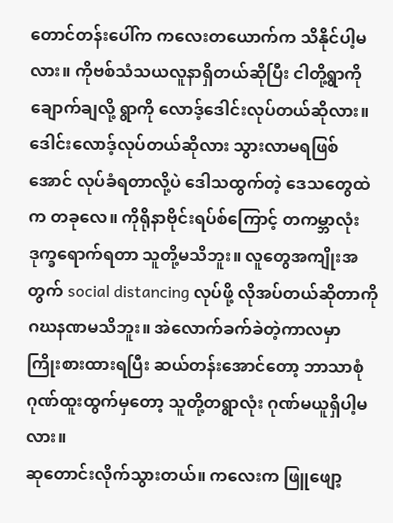တောင်တန်းပေါ်က ကလေးတယောက်က သိနိုင်ပါ့မလား။ ကိုဗစ်သံသယလူနာရှိတယ်ဆိုပြီး ငါတို့ရွာကို ချောက်ချလို့ ရွာကို လောဒ့်ဒေါင်းလုပ်တယ်ဆိုလား။ ဒေါင်းလောဒ့်လုပ်တယ်ဆိုလား သွားလာမရဖြစ်အောင် လုပ်ခံရတာလို့ပဲ ဒေါသထွက်တဲ့ ဒေသတွေထဲက တခုလေ။ ကိုရိုနာဗိုင်းရပ်စ်ကြောင့် တကမ္ဘာလုံး ဒုက္ခရောက်ရတာ သူတို့မသိဘူး။ လူတွေအကျိုးအတွက် social distancing လုပ်ဖို့ လိုအပ်တယ်ဆိုတာကို ဂဃနဏမသိဘူး။ အဲလောက်ခက်ခဲတဲ့ကာလမှာ ကြိုးစားထားရပြီး ဆယ်တန်းအောင်တော့ ဘာသာစုံဂုဏ်ထူးထွက်မှတော့ သူတို့တရွာလုံး ဂုဏ်မယူရှိပါ့မလား။
ဆုတောင်းလိုက်သွားတယ်။ ကလေးက ဖြူဖျော့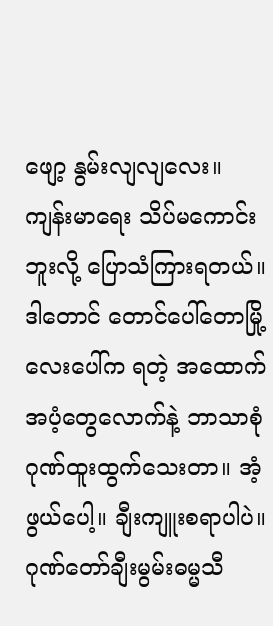ဖျော့ နွမ်းလျလျလေး။ ကျန်းမာရေး သိပ်မကောင်းဘူးလို့ ပြောသံကြားရတယ်။ ဒါတောင် တောင်ပေါ်တောမြို့လေးပေါ်က ရတဲ့ အထောက်အပံ့တွေလောက်နဲ့ ဘာသာစုံဂုဏ်ထူးထွက်သေးတာ။ အံ့ဖွယ်ပေါ့။ ချီးကျူးစရာပါပဲ။ ဂုဏ်တော်ချီးမွမ်းဓမ္မသီ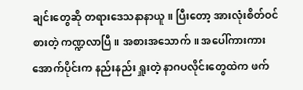ချင်းတွေဆို တရားဒေသနာနာယူ။ ပြီးတော့ အားလုံးစိတ်ဝင်စားတဲ့ ကဏ္ဍလာပြီ။ အစားအသောက်။ အပေါ်ကားကား အောက်ပိုင်းက နည်းနည်း ရှူးတဲ့ နာဂပလိုင်းတွေထဲက ဖက်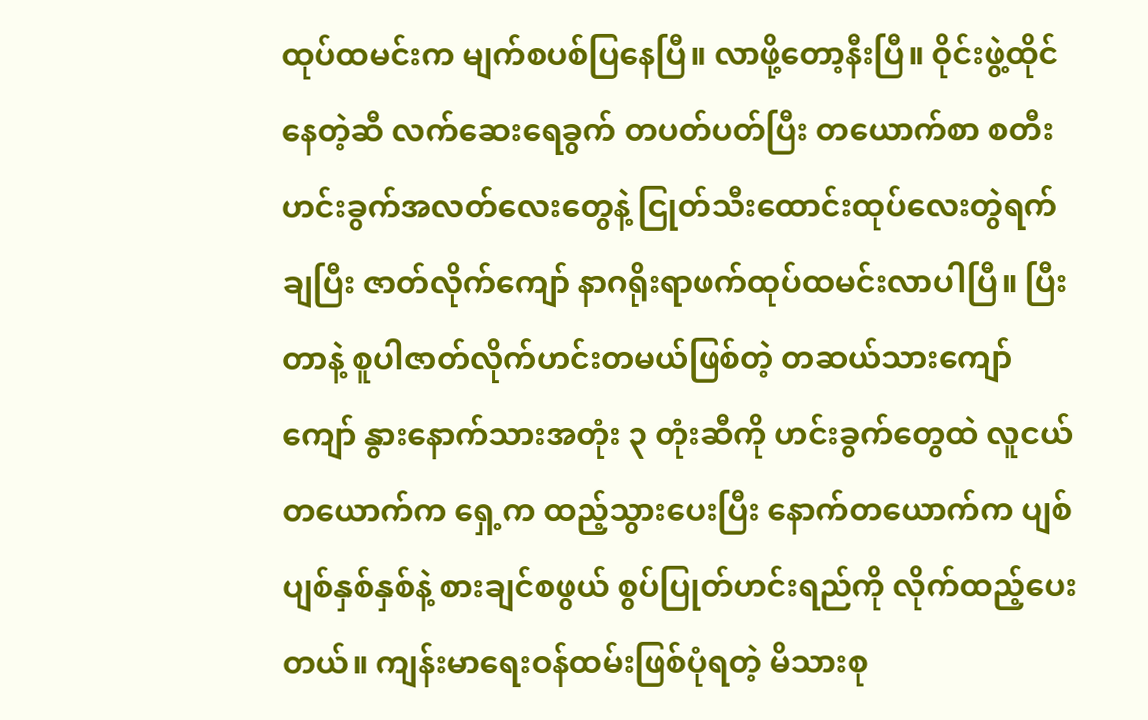ထုပ်ထမင်းက မျက်စပစ်ပြနေပြီ။ လာဖို့တော့နီးပြီ။ ဝိုင်းဖွဲ့ထိုင်နေတဲ့ဆီ လက်ဆေးရေခွက် တပတ်ပတ်ပြီး တယောက်စာ စတီးဟင်းခွက်အလတ်လေးတွေနဲ့ ငြုတ်သီးထောင်းထုပ်လေးတွဲရက်ချပြီး ဇာတ်လိုက်ကျော် နာဂရိုးရာဖက်ထုပ်ထမင်းလာပါပြီ။ ပြီးတာနဲ့ စူပါဇာတ်လိုက်ဟင်းတမယ်ဖြစ်တဲ့ တဆယ်သားကျော်ကျော် နွားနောက်သားအတုံး ၃ တုံးဆီကို ဟင်းခွက်တွေထဲ လူငယ်တယောက်က ရှေ့က ထည့်သွားပေးပြီး နောက်တယောက်က ပျစ်ပျစ်နှစ်နှစ်နဲ့ စားချင်စဖွယ် စွပ်ပြုတ်ဟင်းရည်ကို လိုက်ထည့်ပေးတယ်။ ကျန်းမာရေးဝန်ထမ်းဖြစ်ပုံရတဲ့ မိသားစု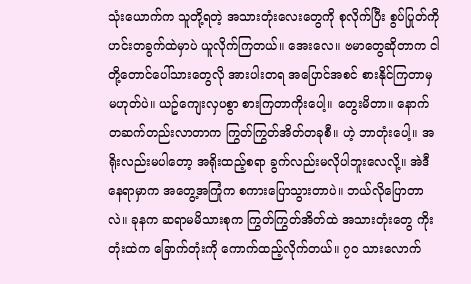သုံးယောက်က သူတို့ရတဲ့ အသားတုံးလေးတွေကို စုလိုက်ပြီး စွပ်ပြုတ်ကို ဟင်းတခွက်ထဲမှာပဲ ယူလိုက်ကြတယ်။ အေးလေ။ ဗမာတွေဆိုတာက ငါတို့တောင်ပေါ်သားတွေလို အားပါးတရ အပြောင်အစင် စားနိုင်ကြတာမှ မဟုတ်ပဲ။ ယဥ်ကျေးလှပစွာ စားကြတာကိုးပေါ့။ တွေးမိတာ။ နောက်တဆက်တည်းလာတာက ကြွတ်ကြွတ်အိတ်တခုစီ။ ဟဲ့ ဘာတုံးပေါ့။ အရိုးလည်းမပါတော့ အရိုးထည့်စရာ ခွက်လည်းမလိုပါဘူးလေလို့။ အဲဒီနေရာမှာက အတွေ့အကြုံက စကားပြောသွားတာပဲ။ ဘယ်လိုပြောတာလဲ။ ခုနက ဆရာမမိသားစုက ကြွတ်ကြွတ်အိတ်ထဲ အသားတုံးတွေ ကိုးတုံးထဲက ခြောက်တုံးကို ကောက်ထည့်လိုက်တယ်။ ၇၀ သားလောက်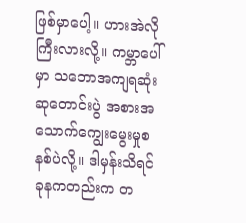ဖြစ်မှာပေါ့။ ဟားအဲလိုကြီးလားလို့။ ကမ္ဘာပေါ်မှာ သဘောအကျရဆုံး ဆုတောင်းပွဲ အစားအသောက်ကျွေးမွေးမှုစနစ်ပဲလို့။ ဒါမှန်းသိရင် ခုနကတည်းက တ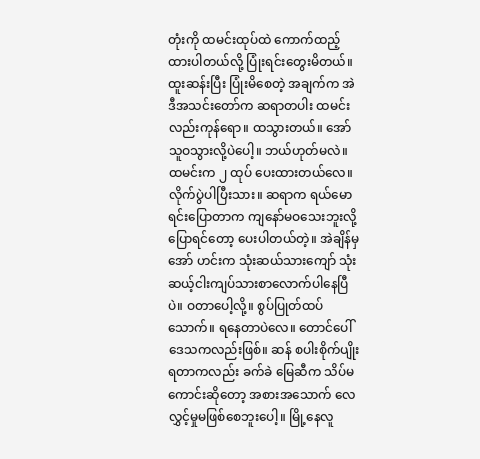တုံးကို ထမင်းထုပ်ထဲ ကောက်ထည့်ထားပါတယ်လို့ ပြုံးရင်းတွေးမိတယ်။ ထူးဆန်းပြီး ပြုံးမိစေတဲ့ အချက်က အဲဒီအသင်းတော်က ဆရာတပါး ထမင်းလည်းကုန်ရော။ ထသွားတယ်။ အော် သူဝသွားလို့ပဲပေါ့။ ဘယ်ဟုတ်မလဲ။ ထမင်းက ၂ ထုပ် ပေးထားတယ်လေ။ လိုက်ပွဲပါပြီးသား။ ဆရာက ရယ်မောရင်းပြောတာက ကျနော်မဝသေးဘူးလို့ ပြောရင်တော့ ပေးပါတယ်တဲ့။ အဲချိန်မှ အော် ဟင်းက သုံးဆယ်သားကျော် သုံးဆယ့်ငါးကျပ်သားစာလောက်ပါနေပြီပဲ။ ဝတာပေါ့လို့။ စွပ်ပြုတ်ထပ်သောက်။ ရနေတာပဲလေ။ တောင်ပေါ်ဒေသကလည်းဖြစ်။ ဆန် စပါးစိုက်ပျိုးရတာကလည်း ခက်ခဲ မြေဆီက သိပ်မကောင်းဆိုတော့ အစားအသောက် လေလွှင့်မှုမဖြစ်စေဘူးပေါ့။ မြို့နေလူ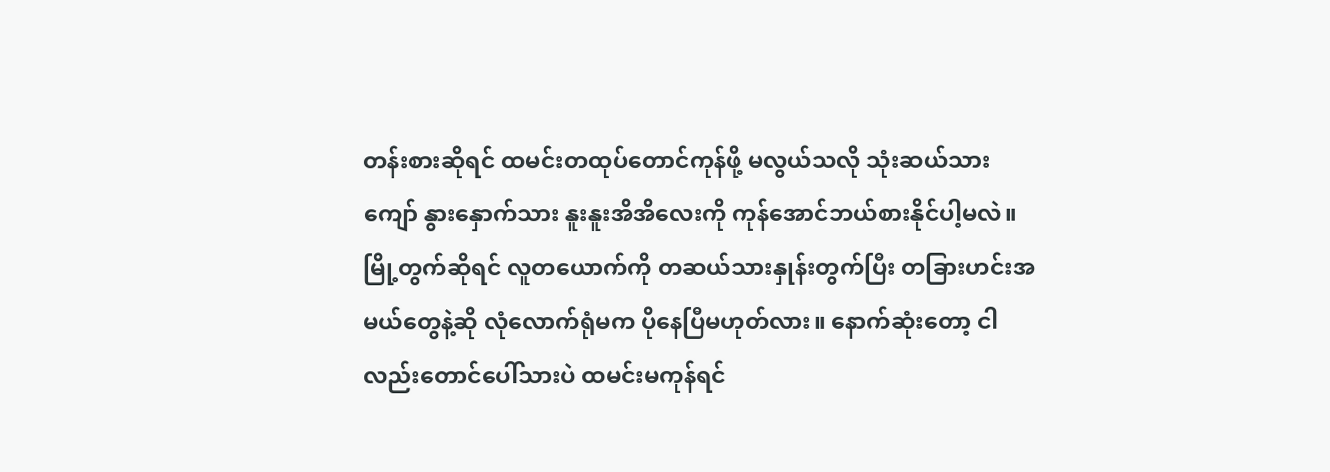တန်းစားဆိုရင် ထမင်းတထုပ်တောင်ကုန်ဖို့ မလွယ်သလို သုံးဆယ်သားကျော် နွားနှောက်သား နူးနူးအိအိလေးကို ကုန်အောင်ဘယ်စားနိုင်ပါ့မလဲ။ မြို့တွက်ဆိုရင် လူတယောက်ကို တဆယ်သားနှုန်းတွက်ပြီး တခြားဟင်းအမယ်တွေနဲ့ဆို လုံလောက်ရုံမက ပိုနေပြီမဟုတ်လား။ နောက်ဆုံးတော့ ငါလည်းတောင်ပေါ်သားပဲ ထမင်းမကုန်ရင်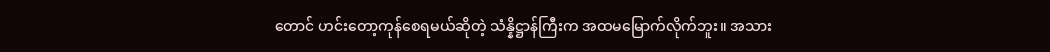တောင် ဟင်းတော့ကုန်စေရမယ်ဆိုတဲ့ သံန္နိဋ္ဌာန်ကြီးက အထမမြောက်လိုက်ဘူး။ အသား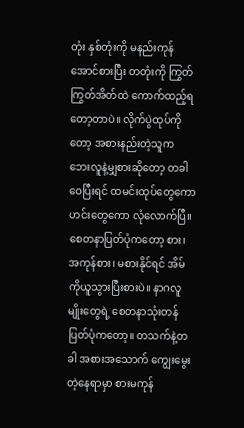တုံး နှစ်တုံးကို မနည်းကုန်အောင်စားပြီး တတုံးကို ကြွတ်ကြွတ်အိတ်ထဲ ကောက်ထည့်ရတော့တာပဲ။ လိုက်ပွဲထုပ်ကိုတော့ အစားနည်းတဲ့သူက ဘေးလူနဲ့မျှစားဆိုတော့ တခါဝေပြီးရင် ထမင်းထုပ်တွေကော ဟင်းတွေကော လုံလောက်ပြီ။ စေတနာပြတ်ပုံကတော့ စား၊ အကုန်စား၊ မစားနိုင်ရင် အိမ်ကိုယူသွားပြီးစားပဲ။ နာဂလူမျိုးတွေရဲ့ စေတနာသုံးတန်ပြတ်ပုံကတော့။ တသက်နဲ့တခါ အစားအသောက် ကျွေးမွေးတဲ့နေရာမှာ စားမကုန်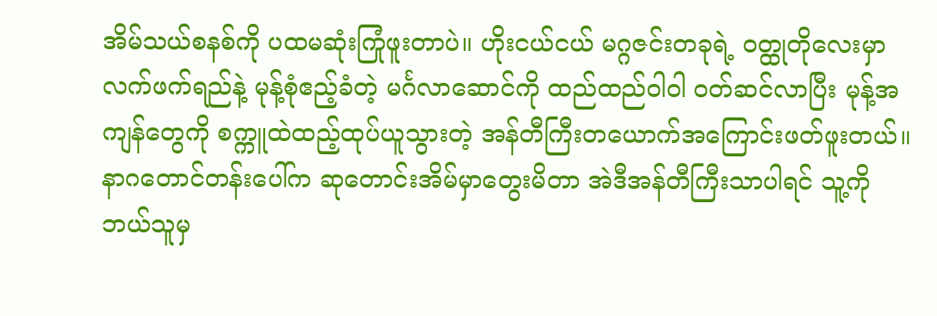အိမ်သယ်စနစ်ကို ပထမဆုံးကြုံဖူးတာပဲ။ ဟိုးငယ်ငယ် မဂ္ဂဇင်းတခုရဲ့ ဝတ္ထုတိုလေးမှာ လက်ဖက်ရည်နဲ့ မုန့်စုံဧည့်ခံတဲ့ မင်္ဂလာဆောင်ကို ထည်ထည်ဝါဝါ ဝတ်ဆင်လာပြီး မုန့်အကျန်တွေကို စက္ကူထဲထည့်ထုပ်ယူသွားတဲ့ အန်တီကြီးတယောက်အကြောင်းဖတ်ဖူးတယ်။ နာဂတောင်တန်းပေါ်က ဆုတောင်းအိမ်မှာတွေးမိတာ အဲဒီအန်တီကြီးသာပါရင် သူ့ကို ဘယ်သူမှ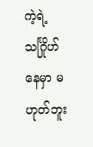ကဲ့ရဲ့သင်္ဂြိုဟ်နေမှာ မဟုတ်ဘူး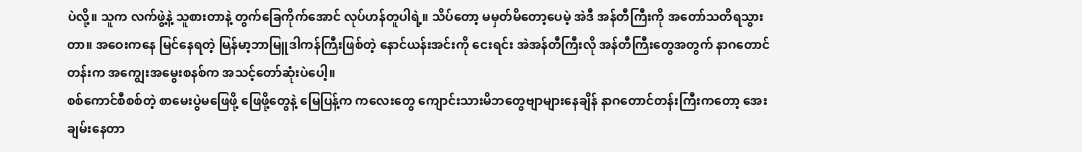ပဲလို့။ သူက လက်ဖွဲ့နဲ့ သူစားတာနဲ့ တွက်ခြေကိုက်အောင် လုပ်ဟန်တူပါရဲ့။ သိပ်တော့ မမှတ်မိတော့ပေမဲ့ အဲဒီ အန်တီကြီးကို အတော်သတိရသွားတာ။ အဝေးကနေ မြင်နေရတဲ့ မြန်မာ့ဘာမြူဒါကန်ကြီးဖြစ်တဲ့ နောင်ယန်းအင်းကို ငေးရင်း အဲအန်တီကြီးလို အန်တီကြီးတွေအတွက် နာဂတောင်တန်းက အကျွေးအမွေးစနစ်က အသင့်တော်ဆုံးပဲပေါ့။
စစ်ကောင်စီစစ်တဲ့ စာမေးပွဲမဖြေဖို့ ဖြေဖို့တွေနဲ့ မြေပြန့်က ကလေးတွေ ကျောင်းသားမိဘတွေဗျာများနေချိန် နာဂတောင်တန်းကြီးကတော့ အေးချမ်းနေတာ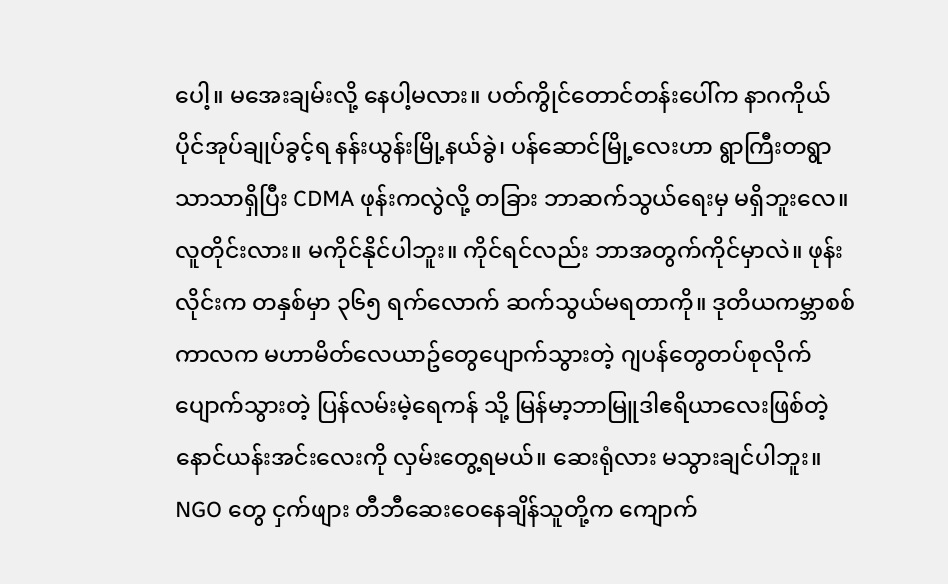ပေါ့။ မအေးချမ်းလို့ နေပါ့မလား။ ပတ်ကွိုင်တောင်တန်းပေါ်က နာဂကိုယ်ပိုင်အုပ်ချုပ်ခွင့်ရ နန်းယွန်းမြို့နယ်ခွဲ၊ ပန်ဆောင်မြို့လေးဟာ ရွာကြီးတရွာသာသာရှိပြီး CDMA ဖုန်းကလွဲလို့ တခြား ဘာဆက်သွယ်ရေးမှ မရှိဘူးလေ။ လူတိုင်းလား။ မကိုင်နိုင်ပါဘူး။ ကိုင်ရင်လည်း ဘာအတွက်ကိုင်မှာလဲ။ ဖုန်းလိုင်းက တနှစ်မှာ ၃၆၅ ရက်လောက် ဆက်သွယ်မရတာကို။ ဒုတိယကမ္ဘာစစ်ကာလက မဟာမိတ်လေယာဥ်တွေပျောက်သွားတဲ့ ဂျပန်တွေတပ်စုလိုက် ပျောက်သွားတဲ့ ပြန်လမ်းမဲ့ရေကန် သို့ မြန်မာ့ဘာမြူဒါဧရိယာလေးဖြစ်တဲ့ နောင်ယန်းအင်းလေးကို လှမ်းတွေ့ရမယ်။ ဆေးရုံလား မသွားချင်ပါဘူး။ NGO တွေ ငှက်ဖျား တီဘီဆေးဝေနေချိန်သူတို့က ကျောက်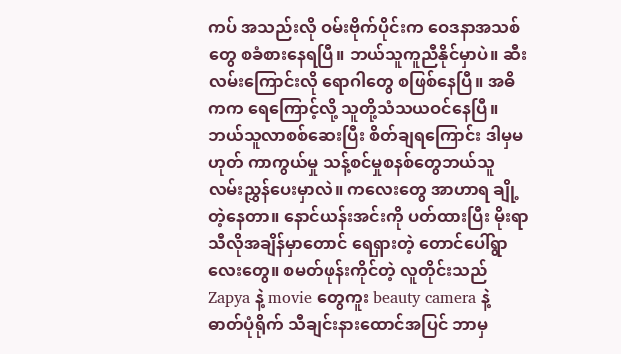ကပ် အသည်းလို ဝမ်းဗိုက်ပိုင်းက ဝေဒနာအသစ်တွေ စခံစားနေရပြီ။ ဘယ်သူကူညီနိုင်မှာပဲ။ ဆီးလမ်းကြောင်းလို ရောဂါတွေ စဖြစ်နေပြီ။ အဓိကက ရေကြောင့်လို့ သူတို့သံသယဝင်နေပြီ။ ဘယ်သူလာစစ်ဆေးပြီး စိတ်ချရကြောင်း ဒါမှမဟုတ် ကာကွယ်မှု သန့်စင်မှုစနစ်တွေဘယ်သူ လမ်းညွှန်ပေးမှာလဲ။ ကလေးတွေ အာဟာရ ချို့တဲ့နေတာ။ နောင်ယန်းအင်းကို ပတ်ထားပြီး မိုးရာသီလိုအချိန်မှာတောင် ရေရှားတဲ့ တောင်ပေါ်ရွာလေးတွေ။ စမတ်ဖုန်းကိုင်တဲ့ လူတိုင်းသည် Zapya နဲ့ movie တွေကူး beauty camera နဲ့ ဓာတ်ပုံရိုက် သီချင်းနားထောင်အပြင် ဘာမှ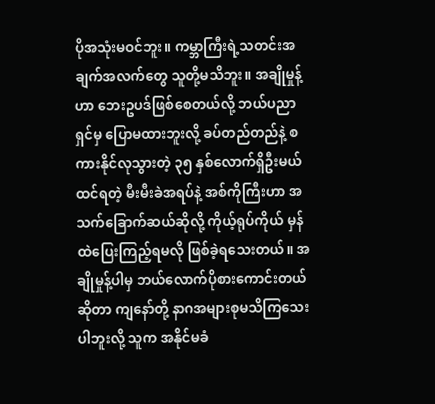ပိုအသုံးမဝင်ဘူး။ ကမ္ဘာကြီးရဲ့သတင်းအချက်အလက်တွေ သူတို့မသိဘူး။ အချိုမှုန့်ဟာ ဘေးဥပဒ်ဖြစ်စေတယ်လို့ ဘယ်ပညာရှင်မှ ပြောမထားဘူးလို့ ခပ်တည်တည်နဲ့ စကားနိုင်လုသွားတဲ့ ၃၅ နှစ်လောက်ရှိဦးမယ် ထင်ရတဲ့ မီးမီးခဲအရပ်နဲ့ အစ်ကိုကြီးဟာ အသက်ခြောက်ဆယ်ဆိုလို့ ကိုယ့်ရုပ်ကိုယ် မှန်ထဲပြေးကြည့်ရမလို ဖြစ်ခဲ့ရသေးတယ်။ အချိုမှုန့်ပါမှ ဘယ်လောက်ပိုစားကောင်းတယ်ဆိုတာ ကျနော်တို့ နာဂအများစုမသိကြသေးပါဘူးလို့ သူက အနိုင်မခံ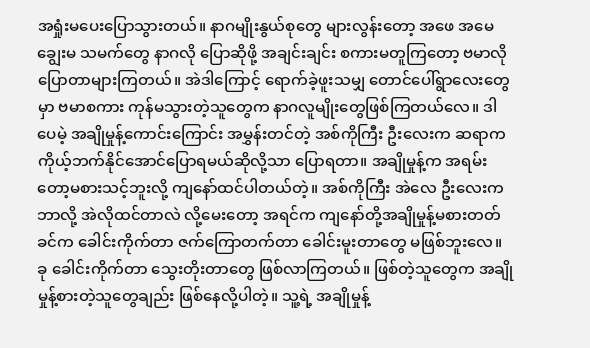အရှုံးမပေးပြောသွားတယ်။ နာဂမျိုးနွယ်စုတွေ များလွန်းတော့ အဖေ အမေ ချွေးမ သမက်တွေ နာဂလို ပြောဆိုဖို့ အချင်းချင်း စကားမတူကြတော့ ဗမာလိုပြောတာများကြတယ်။ အဲဒါကြောင့် ရောက်ခဲ့ဖူးသမျှ တောင်ပေါ်ရွာလေးတွေမှာ ဗမာစကား ကုန်မသွားတဲ့သူတွေက နာဂလူမျိုးတွေဖြစ်ကြတယ်လေ။ ဒါပေမဲ့ အချိုမှုန့်ကောင်းကြောင်း အမွှန်းတင်တဲ့ အစ်ကိုကြီး ဦးလေးက ဆရာက ကိုယ့်ဘက်နိုင်အောင်ပြောရမယ်ဆိုလို့သာ ပြောရတာ။ အချိုမှုန့်က အရမ်းတော့မစားသင့်ဘူးလို့ ကျနော်ထင်ပါတယ်တဲ့။ အစ်ကိုကြီး အဲလေ ဦးလေးက ဘာလို့ အဲလိုထင်တာလဲ လို့မေးတော့ အရင်က ကျနော်တို့အချိုမှုန့်မစားတတ်ခင်က ခေါင်းကိုက်တာ ဇက်ကြောတက်တာ ခေါင်းမူးတာတွေ မဖြစ်ဘူးလေ။ ခု ခေါင်းကိုက်တာ သွေးတိုးတာတွေ ဖြစ်လာကြတယ်။ ဖြစ်တဲ့သူတွေက အချိုမှုန့်စားတဲ့သူတွေချည်း ဖြစ်နေလို့ပါတဲ့။ သူ့ရဲ့ အချိုမှုန့်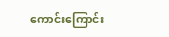ကောင်းကြောင်း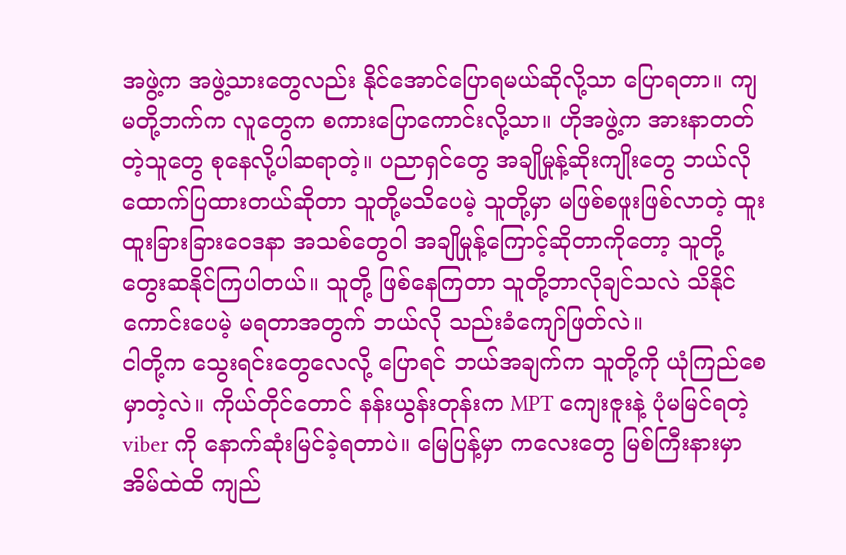အဖွဲ့က အဖွဲ့သားတွေလည်း နိုင်အောင်ပြောရမယ်ဆိုလို့သာ ပြောရတာ။ ကျမတို့ဘက်က လူတွေက စကားပြောကောင်းလို့သာ။ ဟိုအဖွဲ့က အားနာတတ်တဲ့သူတွေ စုနေလို့ပါဆရာတဲ့။ ပညာရှင်တွေ အချိုမှုန့်ဆိုးကျိုးတွေ ဘယ်လို ထောက်ပြထားတယ်ဆိုတာ သူတို့မသိပေမဲ့ သူတို့မှာ မဖြစ်စဖူးဖြစ်လာတဲ့ ထူးထူးခြားခြားဝေဒနာ အသစ်တွေဝါ အချိုမှုန့်ကြောင့်ဆိုတာကိုတော့ သူတို့ တွေးဆနိုင်ကြပါတယ်။ သူတို့ ဖြစ်နေကြတာ သူတို့ဘာလိုချင်သလဲ သိနိုင်ကောင်းပေမဲ့ မရတာအတွက် ဘယ်လို သည်းခံကျော်ဖြတ်လဲ။
ငါတို့က သွေးရင်းတွေလေလို့ ပြောရင် ဘယ်အချက်က သူတို့ကို ယုံကြည်စေမှာတဲ့လဲ။ ကိုယ်တိုင်တောင် နန်းယွန်းတုန်းက MPT ကျေးဇူးနဲ့ ပုံမမြင်ရတဲ့ viber ကို နောက်ဆုံးမြင်ခဲ့ရတာပဲ။ မြေပြန့်မှာ ကလေးတွေ မြစ်ကြီးနားမှာ အိမ်ထဲထိ ကျည်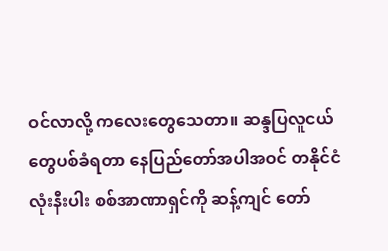ဝင်လာလို့ ကလေးတွေသေတာ။ ဆန္ဒပြလူငယ်တွေပစ်ခံရတာ နေပြည်တော်အပါအဝင် တနိုင်ငံလုံးနီးပါး စစ်အာဏာရှင်ကို ဆန့်ကျင် တော်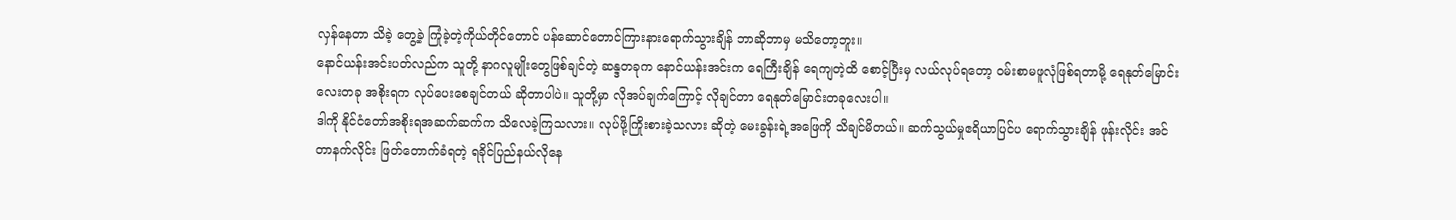လှန်နေတာ သိခဲ့ တွေ့ခဲ့ ကြုံခဲ့တဲ့ကိုယ်တိုင်တောင် ပန်ဆောင်တောင်ကြားနားရောက်သွားချိန် ဘာဆိုဘာမှ မသိတော့ဘူး။
နောင်ယန်းအင်းပတ်လည်က သူတို့ နာဂလူမျိုးတွေဖြစ်ချင်တဲ့ ဆန္ဒတခုက နောင်ယန်းအင်းက ရေကြီးချိန် ရေကျတဲ့ထိ စောင့်ပြီးမှ လယ်လုပ်ရတော့ ဝမ်းစာမဖူလုံဖြစ်ရတာမို့ ရေနုတ်မြောင်းလေးတခု အစိုးရက လုပ်ပေးစေချင်တယ် ဆိုတာပါပဲ။ သူတို့မှာ လိုအပ်ချက်ကြောင့် လိုချင်တာ ရေနုတ်မြောင်းတခုလေးပါ။
ဒါကို နိုင်ငံတော်အစိုးရအဆက်ဆက်က သိလေခဲ့ကြသလား။ လုပ်ဖို့ကြိုးစားခဲ့သလား ဆိုတဲ့ မေးခွန်းရဲ့အဖြေကို သိချင်မိတယ်။ ဆက်သွယ်မှုဧရိယာပြင်ပ ရောက်သွားချိန် ဖုန်းလိုင်း အင်တာနက်လိုင်း ဖြတ်တောက်ခံရတဲ့ ရခိုင်ပြည်နယ်လိုနေ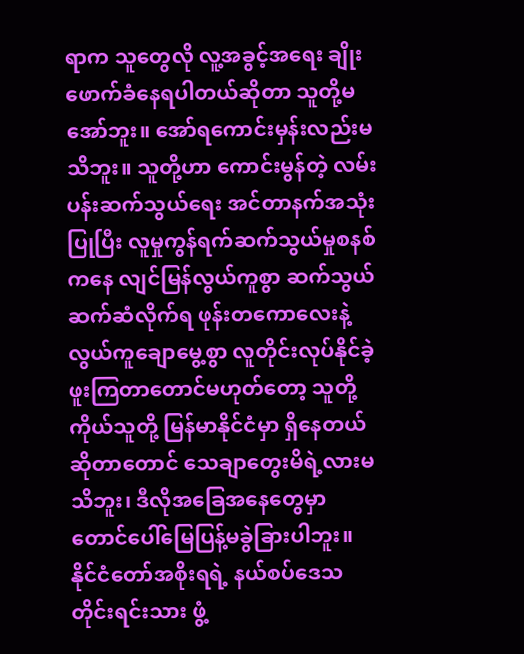ရာက သူတွေလို လူ့အခွင့်အရေး ချိုးဖောက်ခံနေရပါတယ်ဆိုတာ သူတို့မအော်ဘူး။ အော်ရကောင်းမှန်းလည်းမသိဘူး။ သူတို့ဟာ ကောင်းမွန်တဲ့ လမ်းပန်းဆက်သွယ်ရေး အင်တာနက်အသုံးပြုပြီး လူမှုကွန်ရက်ဆက်သွယ်မှုစနစ် ကနေ လျင်မြန်လွယ်ကူစွာ ဆက်သွယ်ဆက်ဆံလိုက်ရ ဖုန်းတကောလေးနဲ့ လွယ်ကူချောမွေ့စွာ လူတိုင်းလုပ်နိုင်ခဲ့ဖူးကြတာတောင်မဟုတ်တော့ သူတို့ကိုယ်သူတို့ မြန်မာနိုင်ငံမှာ ရှိနေတယ်ဆိုတာတောင် သေချာတွေးမိရဲ့လားမသိဘူး၊ ဒီလိုအခြေအနေတွေမှာ တောင်ပေါ်မြေပြန့်မခွဲခြားပါဘူး။ နိုင်ငံတော်အစိုးရရဲ့ နယ်စပ်ဒေသတိုင်းရင်းသား ဖွံ့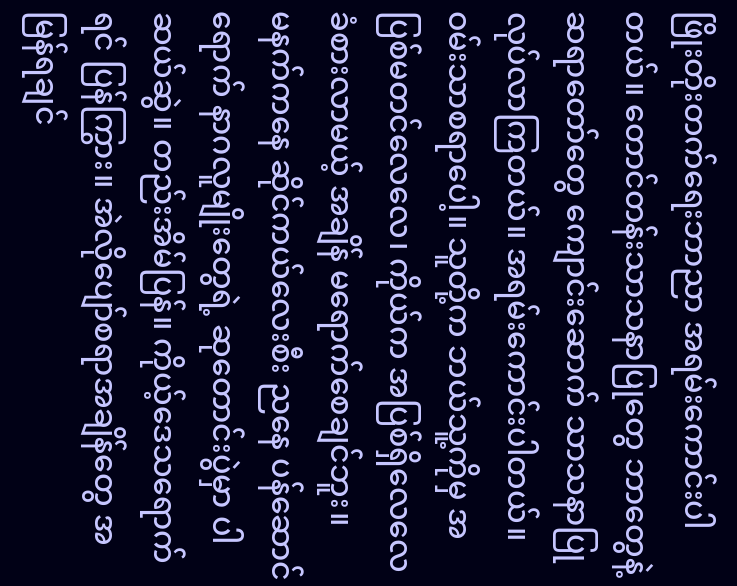ဖြိုးတိုးတက်ရေးဘာညာ အရမ်းကောင်းပါတယ်။ တောင်တန်းသာသနာပြုတွေ ဘာတွေနဲ့ ဆရာတော်တွေ ကျောင်းဆောက် သာသနာပြုလုပ်လာကြတယ်။ အရမ်းကောင်းပါတယ်။ ဝမ်းသာစရာပေါ့။ သူတို့က ဘယ်သူ့ကိုမှ အပြစ်မတင်လေလေ၊ ကိုယ်က အပြစ်ရှိလေလေ ခံစားလာမယ့် အချိန် မရောက်စေချင်ဘူး။
မနက်ကနေ ဆိုင်ကယ်လေးစီး ညနေ ပန်ဆောင်ရောက် နာဂလူမျိုးတွေရဲ့ ဆုတောင်းပွဲမှာ ပါဆယ်ဆွဲ။ တည်းအိမ်ပြန်။ ကိုယ့်ဒေသရောက်ရင် ပြန်ကြွား။ အဲလိုပျော်စရာအချိန်တွေ အမြန်ရချင်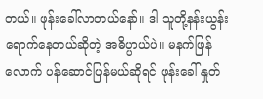တယ်။ ဖုန်းခေါ်လာတယ်နော်။ ဒါ သူတို့နန်းယွန်းရောက်နေတယ်ဆိုတဲ့ အဓိပ္ပာယ်ပဲ။ မနက်ဖြန်လောက် ပန်ဆောင်ပြန်မယ်ဆိုရင် ဖုန်းခေါ် နှုတ်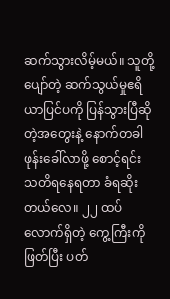ဆက်သွားလိမ့်မယ်။ သူတို့ပျော်တဲ့ ဆက်သွယ်မှုဧရိယာပြင်ပကို ပြန်သွားပြီဆိုတဲ့အတွေးနဲ့ နောက်တခါဖုန်းခေါ်လာဖို့ စောင့်ရင်း သတိရနေရတာ ခံရဆိုးတယ်လေ။ ၂၂ ထပ်လောက်ရှိတဲ့ ကွေ့ကြီးကိုဖြတ်ပြီး ပတ်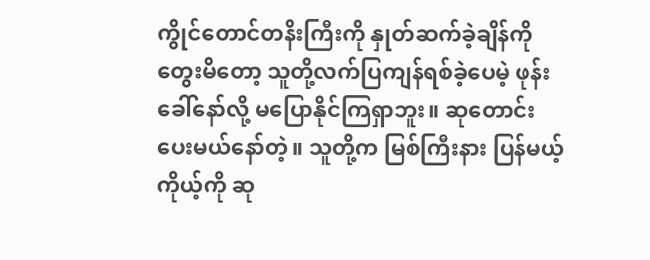ကွိုင်တောင်တနိးကြီးကို နှုတ်ဆက်ခဲ့ချိန်ကို တွေးမိတော့ သူတို့လက်ပြကျန်ရစ်ခဲ့ပေမဲ့ ဖုန်းခေါ်နော်လို့ မပြောနိုင်ကြရှာဘူး။ ဆုတောင်းပေးမယ်နော်တဲ့။ သူတို့က မြစ်ကြီးနား ပြန်မယ့်ကိုယ့်ကို ဆု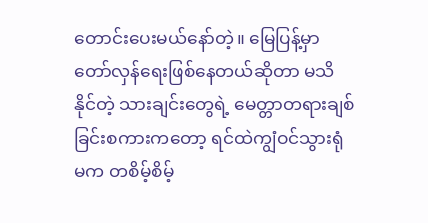တောင်းပေးမယ်နော်တဲ့။ မြေပြန့်မှာ တော်လှန်ရေးဖြစ်နေတယ်ဆိုတာ မသိနိုင်တဲ့ သားချင်းတွေရဲ့ မေတ္တာတရားချစ်ခြင်းစကားကတော့ ရင်ထဲကျွံဝင်သွားရုံမက တစိမ့်စိမ့်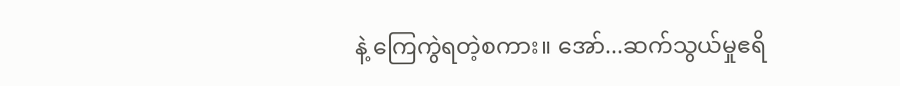နဲ့ ကြေကွဲရတဲ့စကား။ အော်...ဆက်သွယ်မှုဧရိ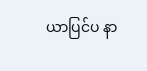ယာပြင်ပ နာ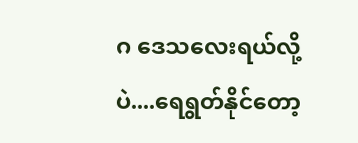ဂ ဒေသလေးရယ်လို့ပဲ....ရေရွတ်နိုင်တော့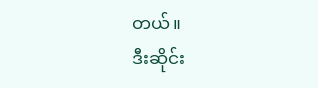တယ်။
ဒီးဆိုင်း